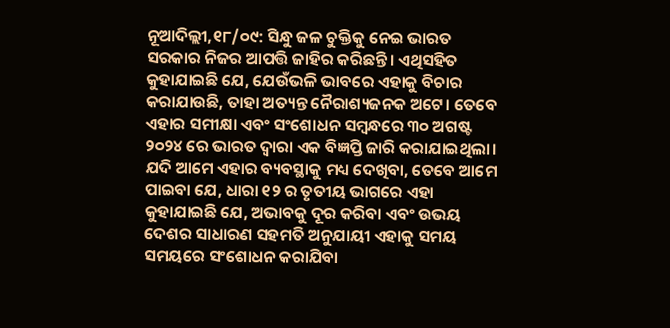ନୂଆଦିଲ୍ଲୀ,୧୮/୦୯: ସିନ୍ଧୁ ଜଳ ଚୁକ୍ତିକୁ ନେଇ ଭାରତ ସରକାର ନିଜର ଆପତ୍ତି ଜାହିର କରିଛନ୍ତି। ଏଥିସହିତ କୁହାଯାଇଛି ଯେ, ଯେଉଁଭଳି ଭାବରେ ଏହାକୁ ବିଚାର କରାଯାଉଛି, ତାହା ଅତ୍ୟନ୍ତ ନୈରାଶ୍ୟଜନକ ଅଟେ। ତେବେ ଏହାର ସମୀକ୍ଷା ଏବଂ ସଂଶୋଧନ ସମ୍ବନ୍ଧରେ ୩୦ ଅଗଷ୍ଟ ୨୦୨୪ ରେ ଭାରତ ଦ୍ବାରା ଏକ ବିଜ୍ଞପ୍ତି ଜାରି କରାଯାଇଥିଲା। ଯଦି ଆମେ ଏହାର ବ୍ୟବସ୍ଥାକୁ ମଧ୍ୟ ଦେଖିବା, ତେବେ ଆମେ ପାଇବା ଯେ, ଧାରା ୧୨ ର ତୃତୀୟ ଭାଗରେ ଏହା କୁହାଯାଇଛି ଯେ, ଅଭାବକୁ ଦୂର କରିବା ଏବଂ ଉଭୟ ଦେଶର ସାଧାରଣ ସହମତି ଅନୁଯାୟୀ ଏହାକୁ ସମୟ ସମୟରେ ସଂଶୋଧନ କରାଯିବା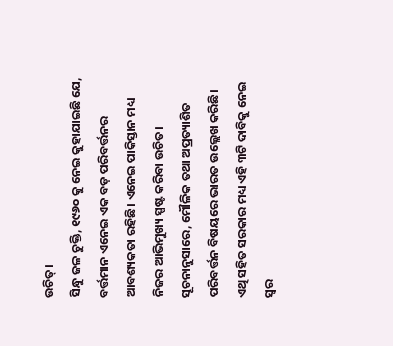ଉଚିତ୍।
ସିନ୍ଧୁ ଜଳ ଚୁକ୍ତି, ୧୯୬୦ କୁ ନେଇ କୁହାଯାଇଛି ଯେ, ବର୍ତ୍ତମାନ ଏନେଇ ଏକ ବଡ଼ ପରିବର୍ତ୍ତନର ଆବଶ୍ୟକତା ରହିଛି। ଏନେଇ ପାକିସ୍ତାନ ମଧ୍ୟ ନିଜର ଆଭିମୁଖ୍ୟ ସ୍ପଷ୍ଟ କରିବା ଉଚିତ। ସୂଚନାନୁସାରେ, ମୌଳିକ ତଥା ଅପ୍ରତ୍ୟାଶିତ ପରିବର୍ତ୍ତନ ବିଷୟରେ ଭାରତ ଉଲ୍ଲେଖ କରିଛି। ଏଥି ସହିତ ସରକାର ମଧ୍ୟ ଏହି ୩ଟି ଦାବିକୁ ନେଇ ସ୍ୱର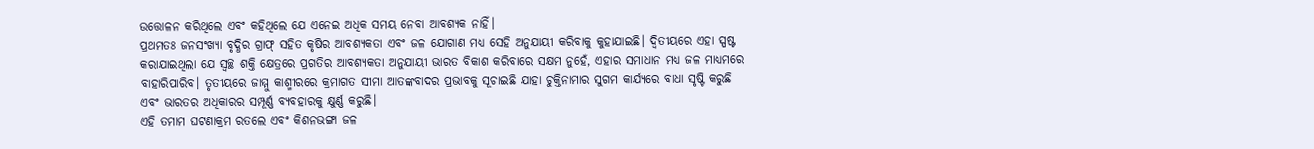ଉତ୍ତୋଳନ କରିଥିଲେ ଏବଂ କହିଥିଲେ ଯେ ଏନେଇ ଅଧିକ ସମୟ ନେବା ଆବଶ୍ୟକ ନାହିଁ।
ପ୍ରଥମତଃ ଜନସଂଖ୍ୟା ବୃଦ୍ଧିର ଗ୍ରାଫ୍ ସହିତ କୃଷିର ଆବଶ୍ୟକତା ଏବଂ ଜଳ ଯୋଗାଣ ମଧ୍ୟ ସେହି ଅନୁଯାୟୀ କରିବାକୁ କୁହାଯାଇଛି। ଦ୍ୱିତୀୟରେ ଏହା ସ୍ପଷ୍ଟ କରାଯାଇଥିଲା ଯେ ସ୍ୱଚ୍ଛ ଶକ୍ତି କ୍ଷେତ୍ରରେ ପ୍ରଗତିର ଆବଶ୍ୟକତା ଅନୁଯାୟୀ ଭାରତ ବିକାଶ କରିବାରେ ସକ୍ଷମ ନୁହେଁ, ଏହାର ସମାଧାନ ମଧ୍ୟ ଜଳ ମାଧ୍ୟମରେ ବାହାରିପାରିବ। ତୃତୀୟରେ ଜାମ୍ମୁ କାଶ୍ମୀରରେ କ୍ରମାଗତ ସୀମା ଆତଙ୍କବାଦର ପ୍ରଭାବକୁ ସୂଚାଇଛି ଯାହା ଚୁକ୍ତିନାମାର ସୁଗମ କାର୍ଯ୍ୟରେ ବାଧା ସୃଷ୍ଟି କରୁଛି ଏବଂ ଭାରତର ଅଧିକାରର ସମ୍ପୂର୍ଣ୍ଣ ବ୍ୟବହାରକୁ କ୍ଷୁର୍ଣ୍ଣ କରୁଛି।
ଏହି ତମାମ ଘଟଣାକ୍ରମ ରତଲେ ଏବଂ କିଶନଭଙ୍ଗା ଜଳ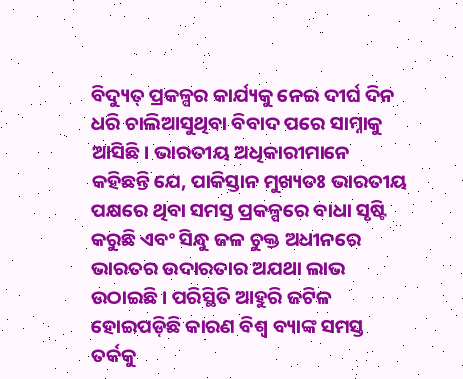ବିଦ୍ୟୁତ୍ ପ୍ରକଳ୍ପର କାର୍ଯ୍ୟକୁ ନେଇ ଦୀର୍ଘ ଦିନ ଧରି ଚାଲିଆସୁଥିବା ବିବାଦ ପରେ ସାମ୍ନାକୁ ଆସିଛି। ଭାରତୀୟ ଅଧିକାରୀମାନେ କହିଛନ୍ତି ଯେ, ପାକିସ୍ତାନ ମୁଖ୍ୟତଃ ଭାରତୀୟ ପକ୍ଷରେ ଥିବା ସମସ୍ତ ପ୍ରକଳ୍ପରେ ବାଧା ସୃଷ୍ଟି କରୁଛି ଏବଂ ସିନ୍ଧୁ ଜଳ ଚୁକ୍ତ ଅଧୀନରେ ଭାରତର ଉଦାରତାର ଅଯଥା ଲାଭ ଉଠାଇଛି। ପରିସ୍ଥିତି ଆହୁରି ଜଟିଳ ହୋଇପଡ଼ିଛି କାରଣ ବିଶ୍ବ ବ୍ୟାଙ୍କ ସମସ୍ତ ତର୍କକୁ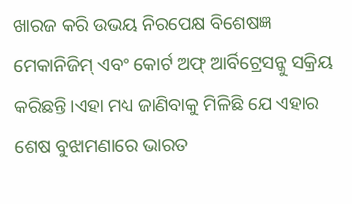ଖାରଜ କରି ଉଭୟ ନିରପେକ୍ଷ ବିଶେଷଜ୍ଞ ମେକାନିଜିମ୍ ଏବଂ କୋର୍ଟ ଅଫ୍ ଆର୍ବିଟ୍ରେସନ୍କୁ ସକ୍ରିୟ କରିଛନ୍ତି।ଏହା ମଧ୍ୟ ଜାଣିବାକୁ ମିଳିଛି ଯେ ଏହାର ଶେଷ ବୁଝାମଣାରେ ଭାରତ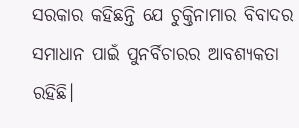ସରକାର କହିଛନ୍ତି ଯେ ଚୁକ୍ତିନାମାର ବିବାଦର ସମାଧାନ ପାଇଁ ପୁନର୍ବିଚାରର ଆବଶ୍ୟକତା ରହିଛି।